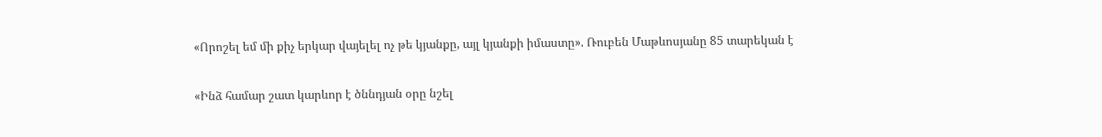«Որոշել եմ մի քիչ երկար վայելել ոչ թե կյանքը, այլ կյանքի իմաստը». Ռուբեն Մաթևոսյանը 85 տարեկան է

«Ինձ համար շատ կարևոր է ծննդյան օրը նշել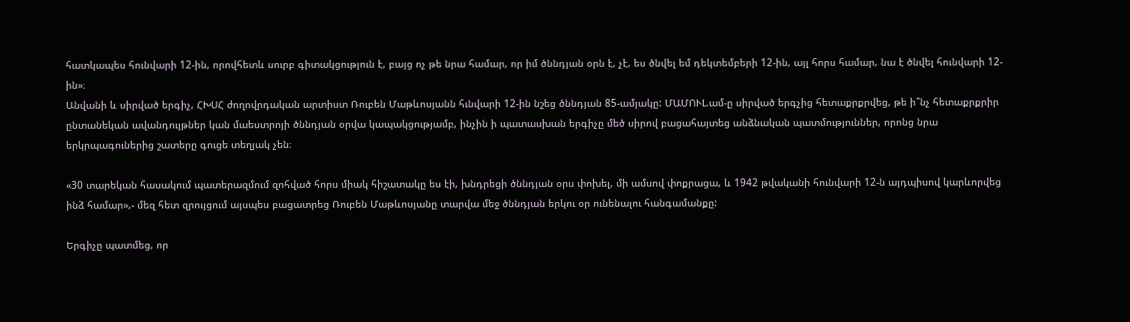հատկապես հունվարի 12-ին, որովհետև սուրբ գիտակցություն է, բայց ոչ թե նրա համար, որ իմ ծննդյան օրն է, չէ, ես ծնվել եմ դեկտեմբերի 12-ին, այլ հորս համար, նա է ծնվել հունվարի 12-ին»։
Անվանի և սիրված երգիչ, ՀԽՍՀ ժողովրդական արտիստ Ռուբեն Մաթևոսյանն հւնվարի 12-ին նշեց ծննդյան 85-ամյակը: ՄԱՄՈՒԼ.ամ-ը սիրված երգչից հետաքրքրվեց, թե ի՞նչ հետաքրքրիր ընտանեկան ավանդույթներ կան մաեստրոյի ծննդյան օրվա կապակցությամբ, ինչին ի պատասխան երգիչը մեծ սիրով բացահայտեց անձնական պատմություններ, որոնց նրա երկրպագուներից շատերը գուցե տեղյակ չեն։

«30 տարեկան հասակում պատերազմում զոհված հորս միակ հիշատակը ես էի, խնդրեցի ծննդյան օրս փոխել, մի ամսով փոքրացա, և 1942 թվականի հունվարի 12-ն այդպիսով կարևորվեց ինձ համար»,- մեզ հետ զրույցում այսպես բացատրեց Ռուբեն Մաթևոսյանը տարվա մեջ ծննդյան երկու օր ունենալու հանգամանքը:

Երգիչը պատմեց, որ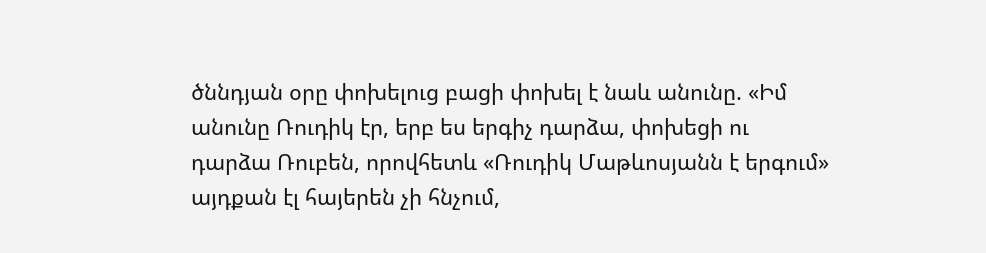ծննդյան օրը փոխելուց բացի փոխել է նաև անունը. «Իմ անունը Ռուդիկ էր, երբ ես երգիչ դարձա, փոխեցի ու դարձա Ռուբեն, որովհետև «Ռուդիկ Մաթևոսյանն է երգում» այդքան էլ հայերեն չի հնչում,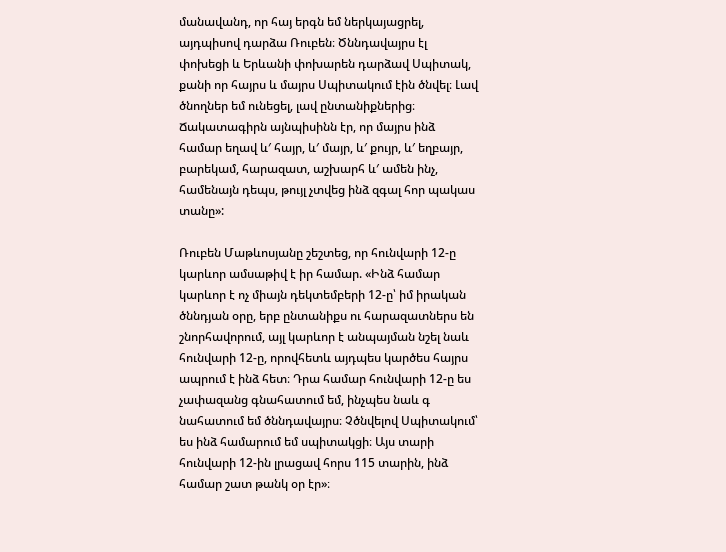մանավանդ, որ հայ երգն եմ ներկայացրել, այդպիսով դարձա Ռուբեն։ Ծննդավայրս էլ փոխեցի և Երևանի փոխարեն դարձավ Սպիտակ, քանի որ հայրս և մայրս Սպիտակում էին ծնվել։ Լավ ծնողներ եմ ունեցել, լավ ընտանիքներից։ Ճակատագիրն այնպիսինն էր, որ մայրս ինձ համար եղավ և′ հայր, և′ մայր, և′ քույր, և′ եղբայր, բարեկամ, հարազատ, աշխարհ և′ ամեն ինչ, համենայն դեպս, թույլ չտվեց ինձ զգալ հոր պակաս տանը»:

Ռուբեն Մաթևոսյանը շեշտեց, որ հունվարի 12-ը կարևոր ամսաթիվ է իր համար. «Ինձ համար կարևոր է ոչ միայն դեկտեմբերի 12-ը՝ իմ իրական ծննդյան օրը, երբ ընտանիքս ու հարազատներս են շնորհավորում, այլ կարևոր է անպայման նշել նաև հունվարի 12-ը, որովհետև այդպես կարծես հայրս ապրում է ինձ հետ։ Դրա համար հունվարի 12-ը ես չափազանց գնահատում եմ, ինչպես նաև գ նահատում եմ ծննդավայրս։ Չծնվելով Սպիտակում՝ ես ինձ համարում եմ սպիտակցի։ Այս տարի հունվարի 12-ին լրացավ հորս 115 տարին, ինձ համար շատ թանկ օր էր»։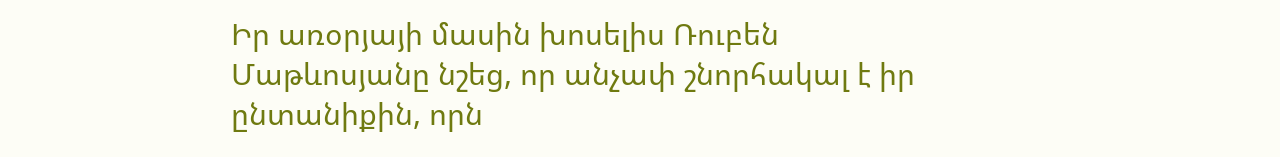Իր առօրյայի մասին խոսելիս Ռուբեն Մաթևոսյանը նշեց, որ անչափ շնորհակալ է իր ընտանիքին, որն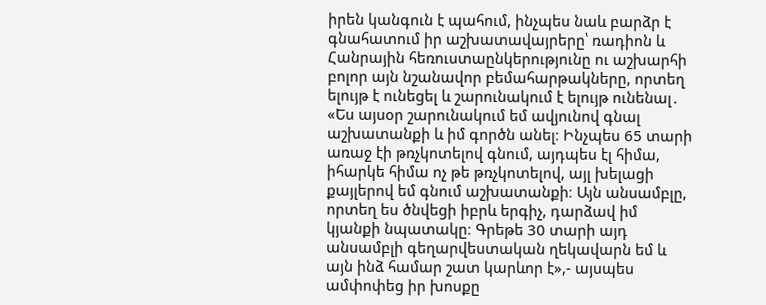իրեն կանգուն է պահում, ինչպես նաև բարձր է գնահատում իր աշխատավայրերը՝ ռադիոն և Հանրային հեռուստաընկերությունը ու աշխարհի բոլոր այն նշանավոր բեմահարթակները, որտեղ ելույթ է ունեցել և շարունակում է ելույթ ունենալ․ «Ես այսօր շարունակում եմ ավյունով գնալ աշխատանքի և իմ գործն անել։ Ինչպես 65 տարի առաջ էի թռչկոտելով գնում, այդպես էլ հիմա, իհարկե հիմա ոչ թե թռչկոտելով, այլ խելացի քայլերով եմ գնում աշխատանքի։ Այն անսամբլը, որտեղ ես ծնվեցի իբրև երգիչ, դարձավ իմ կյանքի նպատակը։ Գրեթե 30 տարի այդ անսամբլի գեղարվեստական ղեկավարն եմ և այն ինձ համար շատ կարևոր է»,- այսպես ամփոփեց իր խոսքը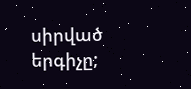սիրված երգիչը;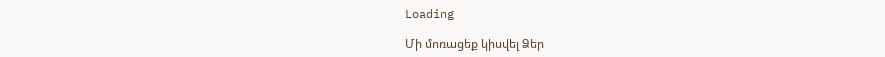Loading

Մի մոռացեք կիսվել Ձեր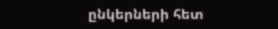ընկերների հետ